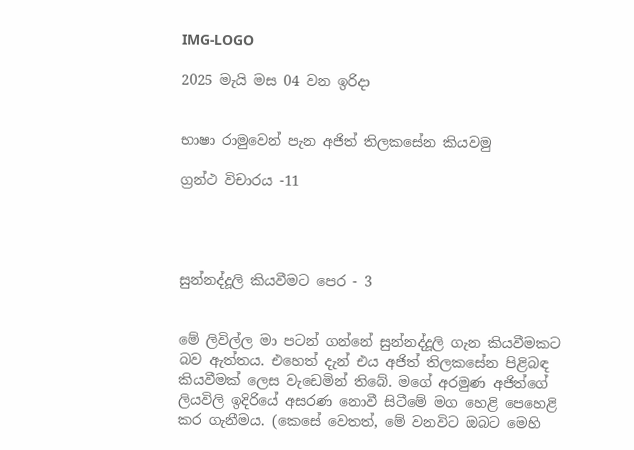IMG-LOGO

2025 මැයි මස 04 වන ඉරිදා


භාෂා රාමුවෙන් පැන අජිත් තිලකසේන කියවමු

ග්‍රන්ථ විචාරය -11




සුන්නද්දූලි කියවීමට පෙර - 3


මේ ලිවිල්ල මා පටන් ගන්නේ සුන්නද්දූලි ගැන කියවීමකට බව ඇත්තය. එහෙත් දැන් එය අජිත් තිලකසේන පිළිබඳ කියවීමක් ලෙස වැඩෙමින් තිබේ. මගේ අරමුණ අජිත්ගේ ලියවිලි ඉදිරියේ අසරණ නොවී සිටීමේ මග හෙළි පෙහෙළි කර ගැනීමය. (කෙසේ වෙතත්, මේ වනවිට ඔබට මෙහි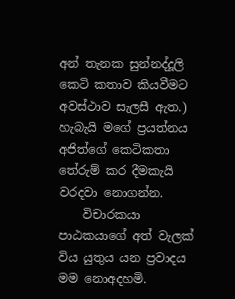අන් තැනක සුන්නද්දූලි කෙටි කතාව කියවීමට අවස්ථාව සැලසී ඇත.) හැබැයි මගේ ප්‍රයත්නය අජිත්ගේ කෙටිකතා තේරුම් කර දීමකැයි වරදවා නොගන්න.
    විචාරකයා පාඨකයාගේ අත් වැලක් විය යුතුය යන ප්‍රවාදය මම නොඅදහමි.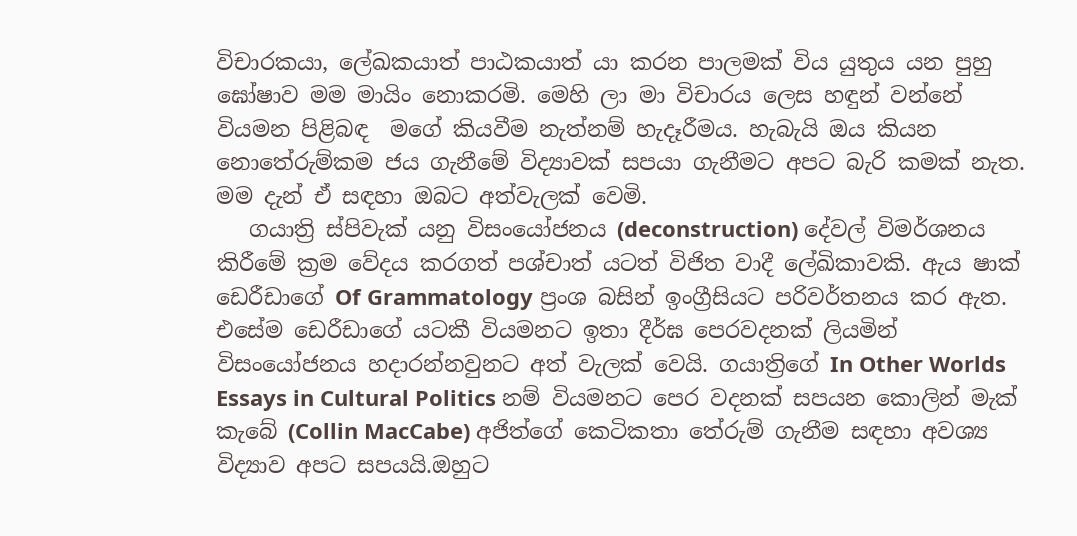විචාරකයා, ලේඛකයාත් පාඨකයාත් යා කරන පාලමක් විය යුතුය යන පුහු ඝෝෂාව මම මායිං නොකරමි. මෙහි ලා මා විචාරය ලෙස හඳුන් වන්නේ වියමන පිළිබඳ  මගේ කියවීම නැත්නම් හැදෑරීමය. හැබැයි ඔය කියන නොතේරුම්කම ජය ගැනීමේ විද්‍යාවක් සපයා ගැනීමට අපට බැරි කමක් නැත. මම දැන් ඒ සඳහා ඔබට අත්වැලක් වෙමි.
   ගයාත්‍රි ස්පිවැක් යනු විසං‍යෝජනය (deconstruction) දේවල් විමර්ශනය කිරීමේ ක්‍රම වේදය කරගත් පශ්චාත් යටත් විජිත වාදී ලේඛිකාවකි. ඇය ෂාක් ඩෙරීඩාගේ Of Grammatology ප්‍රංශ බසින් ඉංග්‍රීසියට පරිවර්තනය කර ඇත. එසේම ඩෙරීඩාගේ යටකී වියමනට ඉතා දීර්ඝ පෙරවදනක් ලියමින් විසං‍යෝජනය හදාරන්නවුනට අත් වැලක් වෙයි. ගයාත්‍රිගේ In Other Worlds Essays in Cultural Politics නම් වියමනට පෙර වදනක් සපයන කොලින් මැක් කැබේ (Collin MacCabe) අජිත්ගේ කෙටිකතා තේරුම් ගැනීම සඳහා අවශ්‍ය  විද්‍යාව අපට සපයයි.ඔහුට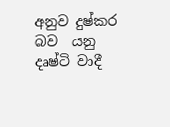අනුව දුෂ්කර බව  යනු දෘෂ්ටි වාදී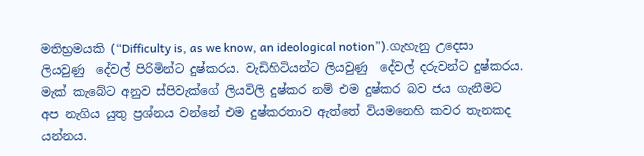මතිභ්‍රමයකි (“Difficulty is, as we know, an ideological notion”).ගැහැනු උදෙසා ලියවුණු  දේවල් පිරිමින්ට දුෂ්කරය. වැඩිහිටියන්ට ලියවුණු  දේවල් දරුවන්ට දුෂ්කරය. මැක් කැබේට අනුව ස්පිවැක්ගේ ලියවිලි දුෂ්කර නම් එම දුෂ්කර බව ජය ගැනීමට අප නැගිය යුතු ප්‍රශ්නය වන්නේ එම දුෂ්කරතාව ඇත්තේ වියමනෙහි කවර තැනකද යන්නය.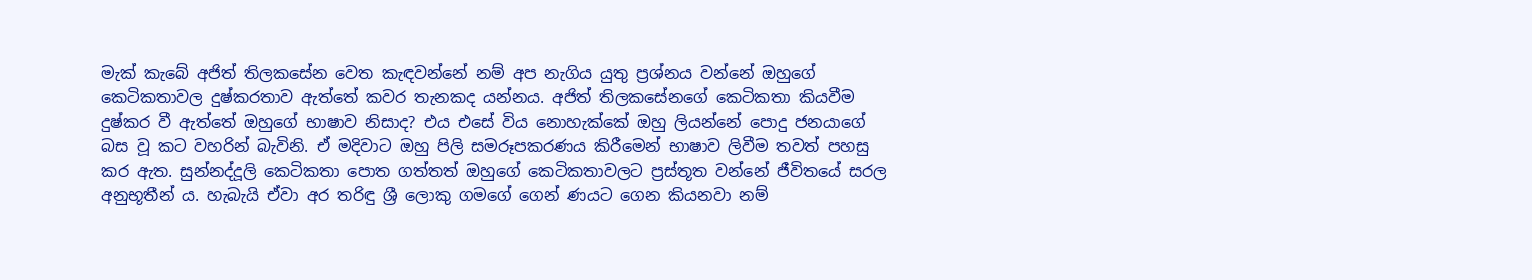මැක් කැබේ අජිත් තිලකසේන වෙත කැඳවන්නේ නම් අප නැගිය යුතු ප්‍රශ්නය වන්නේ ඔහුගේ කෙටිකතාවල දුෂ්කරතාව ඇත්තේ කවර තැනකද යන්නය. අජිත් තිලකසේනගේ කෙටිකතා කියවීම දුෂ්කර වී ඇත්තේ ඔහුගේ භාෂාව නිසාද? එය එසේ විය නොහැක්කේ ඔහු ලියන්නේ පොදු ජනයාගේ බස වූ කට වහරින් බැවිනි. ඒ මදිවාට ඔහු පිලි සමරූපකරණය කිරීමෙන් භාෂාව ලිවීම තවත් පහසු කර ඇත. සුන්නද්දූලි කෙටිකතා පොත ගත්තත් ඔහුගේ කෙටිකතාවලට ප්‍රස්තූත වන්නේ ජීවිතයේ සරල අනුභූතීන්‍ ය. හැබැයි ඒවා අර තරිඳු ශ්‍රී ලොකු ගමගේ ගෙන් ණයට ගෙන කියනවා නම්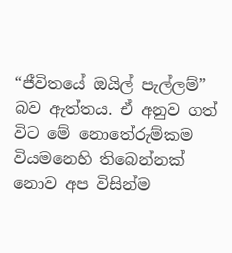“ජීවිතයේ ඔයිල් පැල්ලම්” බව ඇත්තය. ඒ අනුව ගත් විට මේ නොතේරුම්කම වියමනෙහි තිබෙන්නක් නොව අප විසින්ම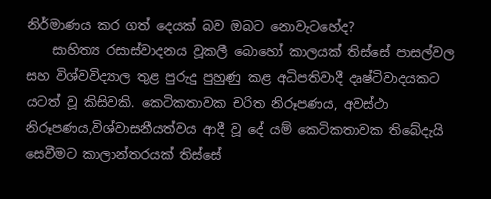නිර්මාණය කර ගත් දෙයක් බව ඔබට නොවැටහේද?
    සාහිත්‍ය රසාස්වාදනය වූකලී බොහෝ කාලයක් තිස්සේ පාසල්වල සහ විශ්වවිද්‍යාල තුළ පුරුදු පුහුණු කළ අධිපතිවාදී දෘෂ්ටිවාදයකට යටත් වූ කිසිවකි. කෙටිකතාවක චරිත නිරූපණය, අවස්ථා නිරූපණය,විශ්වාසනීයත්වය ආදී වූ දේ යම් කෙටිකතාවක තිබේදැයි සෙවීමට කාලාන්තරයක් තිස්සේ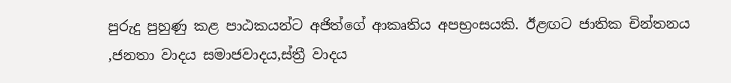පුරුදු පුහුණු කළ පාඨකයන්ට අජිත්ගේ ආකෘතිය අපභ්‍රංසයකි. ඊළඟට ජාතික චින්තනය ,ජනතා වාදය සමාජවාදය,ස්ත්‍රී වාදය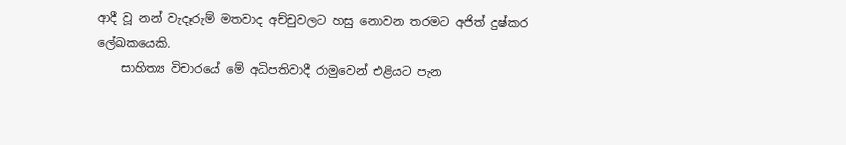ආදී වූ නන් වැදෑරුම් මතවාද අච්චුවලට හසු නොවන තරමට අජිත් දුෂ්කර ලේඛකයෙකි.
    සාහිත්‍ය විචාරයේ මේ අධිපතිවාදී රාමුවෙන් එළියට පැන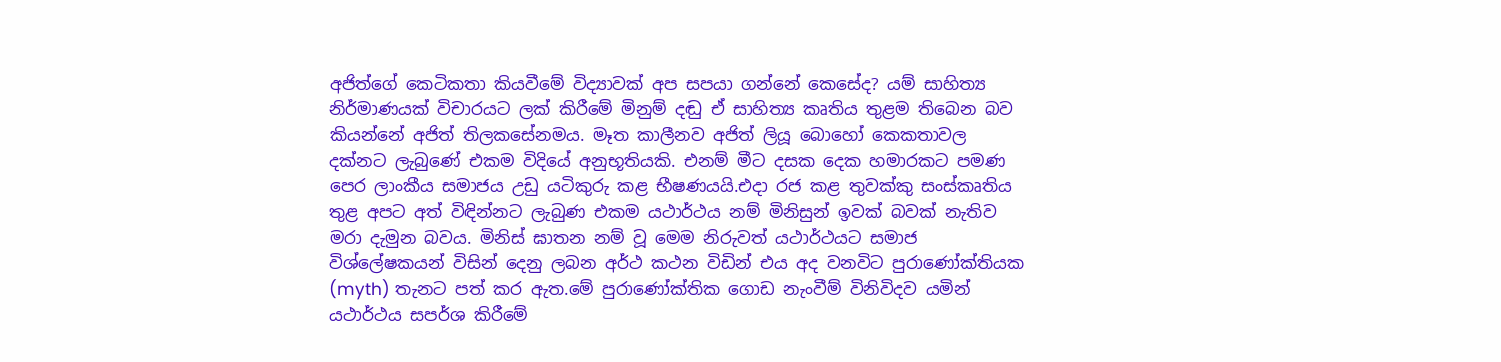අජිත්ගේ කෙටිකතා කියවීමේ විද්‍යාවක් අප සපයා ගන්නේ කෙසේද? යම් සාහිත්‍ය නිර්මාණයක් විචාරයට ලක් කිරීමේ මිනුම් දඬු ඒ සාහිත්‍ය කෘතිය තුළම තිබෙන බව කියන්නේ අජිත් තිලකසේනමය. මෑත කාලීනව අජිත් ලියූ බොහෝ කෙකතාවල දක්නට ලැබුණේ එකම විදියේ අනුභූතියකි. එනම් මීට දසක දෙක හමාරකට පමණ පෙර ලාංකීය සමාජය උඩු යටිකුරු කළ භීෂණයයි.එදා රජ කළ තුවක්කු සංස්කෘතිය තුළ අපට අත් විඳින්නට ලැබුණ එකම යථාර්ථය නම් මිනිසුන් ඉවක් බවක් නැතිව මරා දැමුන බවය. මිනිස් ඝාතන නම් වූ මෙම නිරුවත් යථාර්ථයට සමාජ විශ්ලේෂකයන් විසින් දෙනු ලබන අර්ථ කථන විඩින් එය අද වනවිට පුරාණෝක්තියක (myth) තැනට පත් කර ඇත.මේ පුරාණෝක්තික ගොඩ නැංවීම් විනිවිදව යමින් යථාර්ථය සපර්ශ කිරීමේ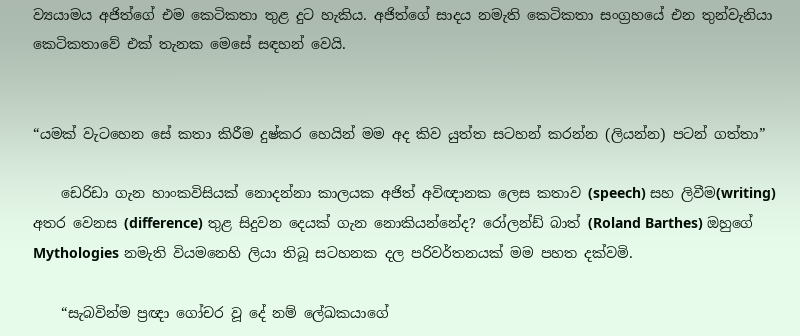ව්‍යයාමය අජිත්ගේ එම කෙටිකතා තුළ දුට හැකිය. අජිත්ගේ සාදය නමැති කෙටිකතා සංග්‍රහයේ එන තුන්වැනියා කෙටිකතාවේ එක් තැනක මෙසේ සඳහන් වෙයි.


“යමක් වැටහෙන සේ කතා කිරීම දුෂ්කර හෙයින් මම අද කිව යුත්ත සටහන් කරන්න (ලියන්න) පටන් ගත්තා”

    ඩෙරිඩා ගැන හාංකවිසියක් නොදන්නා කාලයක අජිත් අවිඥානක ලෙස කතාව (speech) සහ ලිවීම(writing) අතර වෙනස (difference) තුළ සිදුවන දෙයක් ගැන නොකියන්නේද? රෝලන්ඩ් බාත් (Roland Barthes) ඔහුගේ Mythologies නමැති වියමනෙහි ලියා තිබූ සටහනක දල පරිවර්තනයක් මම පහත දක්වමි.

    “සැබවින්ම ප්‍රඥා ගෝචර වූ දේ නම් ලේඛකයාගේ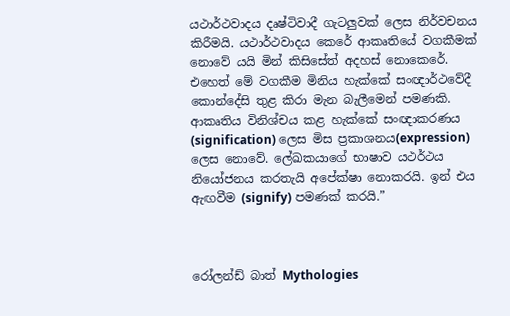යථාර්ථවාදය දෘෂ්ටිවාදී ගැටලුවක් ලෙස නිර්වචනය කිරීමයි. යථාර්ථවාදය කෙරේ ආකෘතියේ වගකීමක් නොවේ යයි මින් කිසිසේත් අදහස් නොකෙරේ. එහෙත් මේ වගකීම මිනිය හැක්කේ සංඥාර්ථවේදී කොන්දේසි තුළ කිරා මැන බැලීමෙන් පමණකි. ආකෘතිය විනිශ්චය කළ හැක්කේ සංඥාකරණය (signification) ලෙස මිස ප්‍රකාශනය(expression) ලෙස නොවේ. ලේඛකයාගේ භාෂාව යථර්ථය නියෝජනය කරතැයි අපේක්ෂා නොකරයි. ඉන් එය ඇඟවීම (signify) පමණක් කරයි.”



රෝලන්ඩ් බාත් Mythologies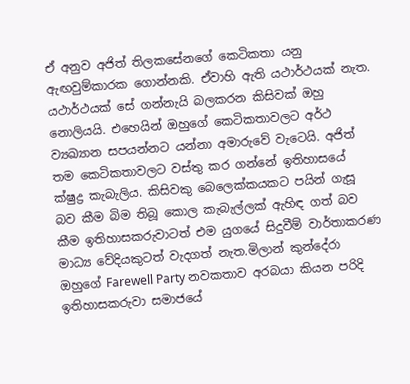ඒ අනුව අජිත් තිලකසේනගේ කෙටිකතා යනු ඇඟවුම්කාරක ගොන්නකි. ඒවාහි ඇති යථාර්ථයක් නැත. යථාර්ථයක් සේ ගන්නැයි බලකරන කිසිවක් ඔහු නොලියයි. එහෙයින් ඔහුගේ කෙටිකතාවලට අර්ථ ව්‍යඛ්‍යාන සපයන්නට යන්නා අමාරුවේ වැටෙයි. අජිත් තම කෙටිකතාවලට වස්තු කර ගන්නේ ඉතිහාසයේ ක්ෂුද්‍ර කැබැලිය. කිසිවකු බෙලෙක්කයකට පයින් ගැසූ බව කීම බිම තිබූ කොල කැබැල්ලක් ඇහිඳ ගත් බව කීම ඉතිහාසකරුවාටත් එම යුගයේ සිදුවීම් වාර්තාකරණ මාධ්‍ය වේදියකුටත් වැදගත් නැත.මිලාන් කුන්දේරා ඔහුගේ Farewell Party නවකතාව අරබයා කියන පරිදි ඉතිහාසකරුවා සමාජයේ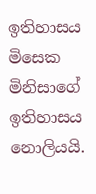ඉතිහාසය මිසෙක මිනිසාගේ ඉතිහාසය නොලියයි.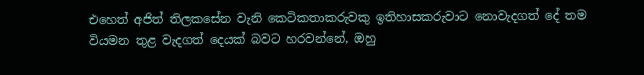එහෙත් අජිත් තිලකසේන වැනි කෙටිකතාකරුවකු ඉතිහාසකරුවාට නොවැදගත් දේ තම වියමන තුළ වැදගත් දෙයක් බවට හරවන්නේ, ඔහු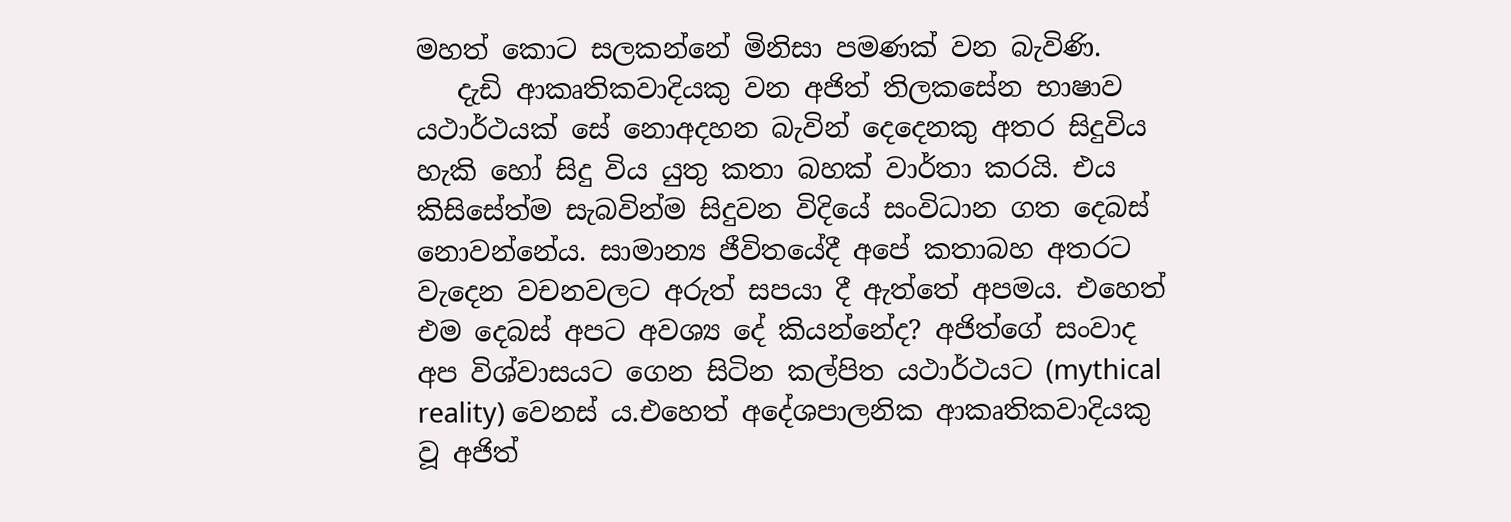මහත් කොට සලකන්නේ මිනිසා පමණක් වන බැවිණි.
   දැඩි ආකෘතිකවාදියකු වන අජිත් තිලකසේන භාෂාව යථාර්ථයක් සේ නොඅදහන බැවින් දෙදෙනකු අතර සිදුවිය හැකි හෝ සිදු විය යුතු කතා බහක් වාර්තා කරයි. එය කිසිසේත්ම සැබවින්ම සිදුවන විදියේ සංවිධාන ගත දෙබස් නොවන්නේය. සාමාන්‍ය ජීවිතයේදී අපේ කතාබහ අතරට වැදෙන වචනවලට අරුත් සපයා දී ඇත්තේ අපමය. එහෙත් එම දෙබස් අපට අවශ්‍ය දේ කියන්නේද? අජිත්ගේ සංවාද අප විශ්වාසයට ගෙන සිටින කල්පිත යථාර්ථයට (mythical reality) වෙනස් ය.එහෙත් අදේශපාලනික ආකෘතිකවාදියකු වූ අජිත්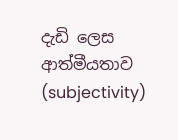දැඩි ලෙස ආත්මීයතාව (subjectivity)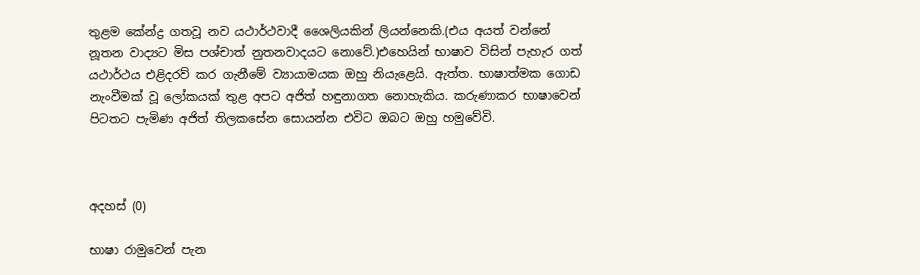තුළම කේන්ද්‍ර ගතවූ නව යථාර්ථවාදී ශෛලියකින් ලියන්නෙකි.(එය අයත් වන්නේ නූතන වාද්‍යට මිස පශ්චාත් නුතනවාදයට නොවේ.)එහෙයින් භාෂාව විසින් පැහැර ගත් යථාර්ථය එළිදරව් කර ගැනීමේ ව්‍යායාමයක ඔහු නියැළෙයි. ඇත්ත. භාෂාත්මක ගොඩ නැංවීමක් වූ ලෝකයක් තුළ අපට අජිත් හඳුනාගත නොහැකිය. කරුණාකර භාෂාවෙන් පිටතට පැමිණ අජිත් තිලකසේන සොයන්න එවිට ඔබට ඔහු හමුවේවි.



අදහස් (0)

භාෂා රාමුවෙන් පැන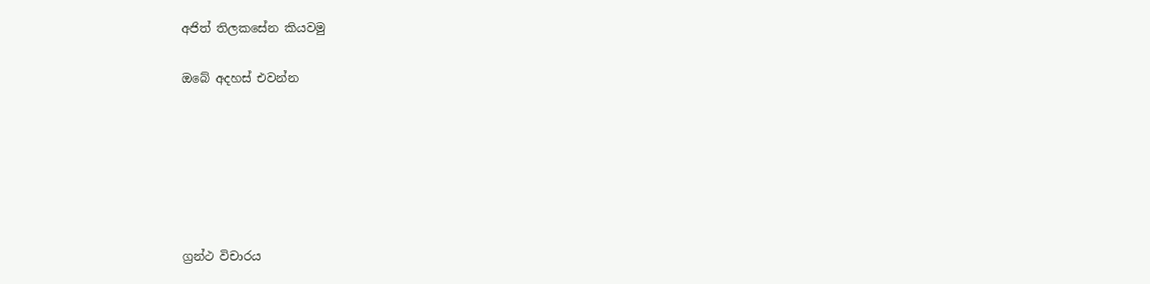අජිත් තිලකසේන කියවමු

ඔබේ අදහස් එවන්න






ග්‍රන්ථ විචාරය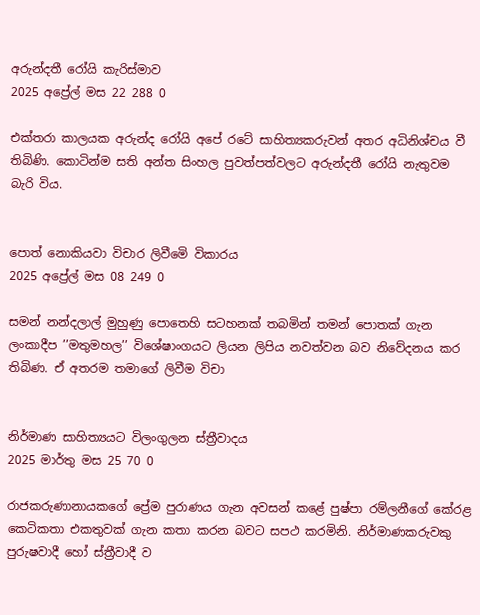අරුන්දතී රෝයි කැරිස්මාව
2025 අප්‍රේල් මස 22 288 0

එක්තරා කාලයක අරුන්ද රෝයි අපේ රටේ සාහිත්‍යකරුවන් අතර අධිනිශ්චය වී තිබිණි. කොටින්ම සති අන්ත සිංහල පුවත්පත්වලට අරුන්දතී රෝයි නැතුවම බැරි විය.


පොත් නොකියවා විචාර ලිවීමෙි විකාරය
2025 අප්‍රේල් මස 08 249 0

සමන් නන්දලාල් මුහුණු පොතෙහි සටහනක් තබමින් තමන් පොතක් ගැන ලංකාදීප ’’මතුමහල’’ විශේෂාංගයට ලියන ලිපිය නවත්වන බව නිවේදනය කර තිබිණ. ඒ අතරම තමාගේ ලිවීම විචා


නිර්මාණ සාහිත්‍යයට විලංගුලන ස්ත්‍රීවාදය
2025 මාර්තු මස 25 70 0

රාජකරුණානායකගේ ප්‍රේම පුරාණය ගැන අවසන් කළේ පුෂ්පා රම්ලනීගේ කේරළ කෙටිකතා එකතුවක් ගැන කතා කරන බවට සපථ කරමිනි. නිර්මාණකරුවකු පුරුෂවාදී හෝ ස්ත්‍රීවාදී ව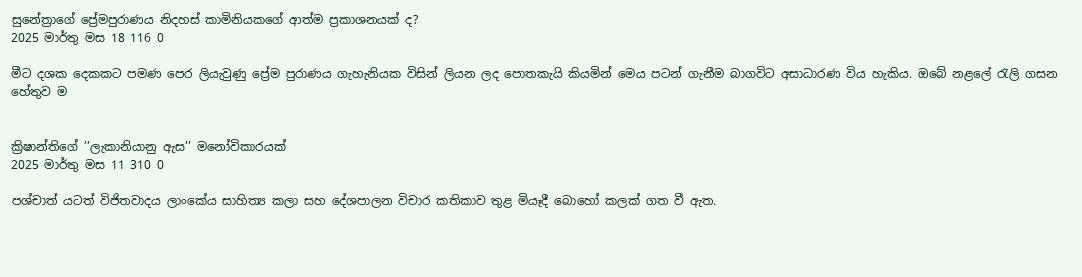සුනේත්‍රාගේ ප්‍රේමපුරාණය නිදහස් කාමිනියකගේ ආත්ම ප්‍රකාශනයක් ද?
2025 මාර්තු මස 18 116 0

මීට දශක දෙකකට පමණ පෙර ලියැවුණු ප්‍රේම පුරාණය ගැහැනියක විසින් ලියන ලද පොතකැයි කියමින් මෙය පටන් ගැනීම බාගවිට අසාධාරණ විය හැකිය. ඔබේ නළලේ රැලි ගසන හේතුව ම


ක්‍රිෂාන්තිගේ ’’ලැකානියානු ඇස’’ මනෝවිකාරයක්
2025 මාර්තු මස 11 310 0

පශ්චාත් යටත් විජිතවාදය ලාංකේය සාහිත්‍ය කලා සහ දේශපාලන විචාර කතිකාව තුළ මියෑදී බොහෝ කලක් ගත වී ඇත.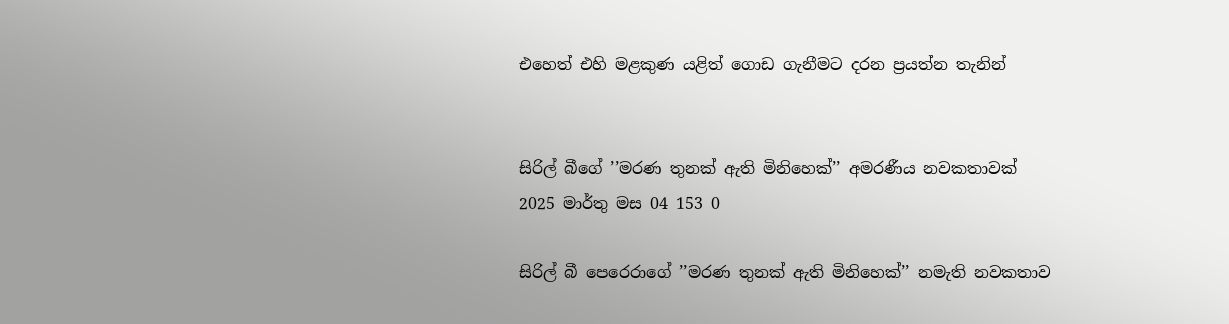එහෙත් එහි මළකුණ යළිත් ගොඩ ගැනීමට දරන ප්‍රයත්න තැනින්


සිරිල් බීගේ ’’මරණ තුනක් ඇති මිනිහෙක්’’ අමරණීය නවකතාවක්
2025 මාර්තු මස 04 153 0

සිරිල් බී පෙරෙරාගේ ’’මරණ තුනක් ඇති මිනිහෙක්’’ නමැති නවකතාව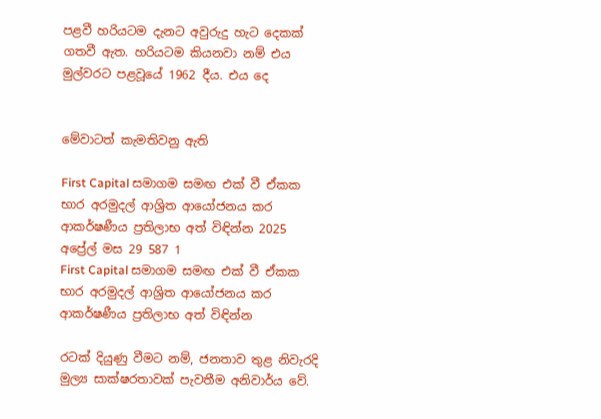පළවී හරියටම දැනට අවුරුදු හැට දෙකක් ගතවී ඇත. හරියටම කියනවා නම් එය මුල්වරට පළවූයේ 1962 දීය. එය දෙ


මේවාටත් කැමතිවනු ඇති

First Capital සමාගම සමඟ එක් වී ඒකක භාර අරමුදල් ආශ්‍රිත ආයෝජනය කර ආකර්ෂණීය ප්‍රතිලාභ අත් විඳින්න 2025 අප්‍රේල් මස 29 587 1
First Capital සමාගම සමඟ එක් වී ඒකක භාර අරමුදල් ආශ්‍රිත ආයෝජනය කර ආකර්ෂණීය ප්‍රතිලාභ අත් විඳින්න

රටක් දියුණු වීමට නම්, ජනතාව තුළ නිවැරදි මුල්‍ය සාක්ෂරතාවක් පැවතීම අනිවාර්ය වේ.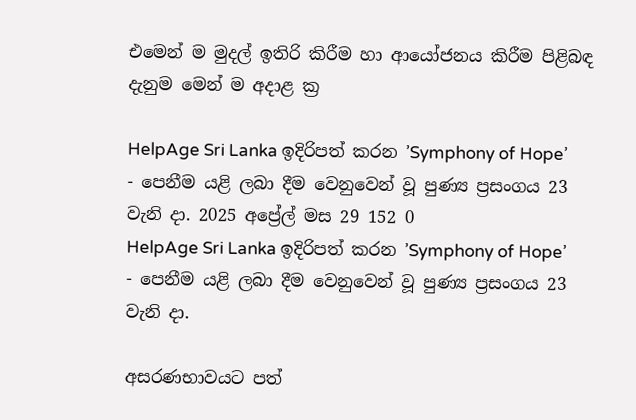එමෙන් ම මුදල් ඉතිරි කිරීම හා ආයෝජනය කිරීම පිළිබඳ දැනුම මෙන් ම අදාළ ක්‍ර

HelpAge Sri Lanka ඉදිරිපත් කරන ’Symphony of Hope’  - පෙනීම යළි ලබා දීම වෙනුවෙන් වූ පුණ්‍ය ප්‍රසංගය 23 වැනි දා. 2025 අප්‍රේල් මස 29 152 0
HelpAge Sri Lanka ඉදිරිපත් කරන ’Symphony of Hope’  - පෙනීම යළි ලබා දීම වෙනුවෙන් වූ පුණ්‍ය ප්‍රසංගය 23 වැනි දා.

අසරණභාවයට පත්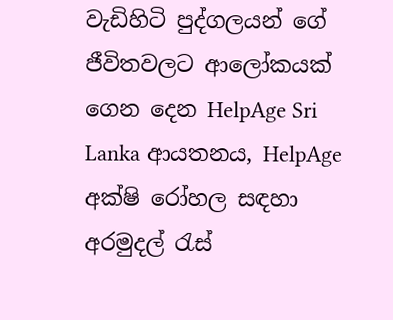වැඩිහිටි පුද්ගලයන් ගේ ජීවිතවලට ආලෝකයක් ගෙන දෙන HelpAge Sri Lanka ආයතනය, HelpAge අක්ෂි රෝහල සඳහා අරමුදල් රැස්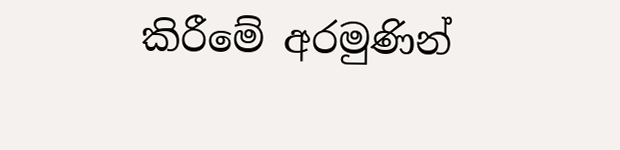කිරීමේ අරමුණින්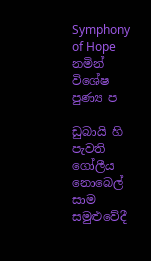Symphony of Hope නමින් විශේෂ පුණ්‍ය ප

ඩුබායි හි පැවති ගෝලීය නොබෙල් සාම සමුළුවේදී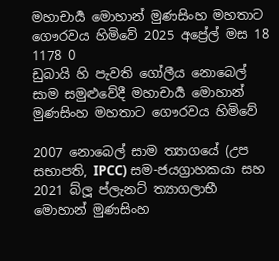මහාචාර්‍ය මොහාන් මුණසිංහ මහතාට ගෞරවය හිමිවේ 2025 අප්‍රේල් මස 18 1178 0
ඩුබායි හි පැවති ගෝලීය නොබෙල් සාම සමුළුවේදී මහාචාර්‍ය මොහාන් මුණසිංහ මහතාට ගෞරවය හිමිවේ

2007 නොබෙල් සාම ත්‍යාගයේ (උප සභාපති, IPCC) සම-ජයග්‍රාහකයා සහ 2021 බ්ලූ ප්ලැනට් ත්‍යාගලාභී මොහාන් මුණසිංහ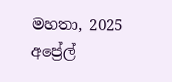මහතා, 2025 අප්‍රේල්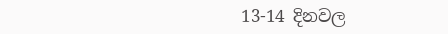13-14 දිනවල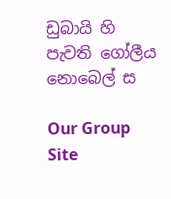ඩුබායි හි පැවති ගෝලීය නොබෙල් ස

Our Group Site